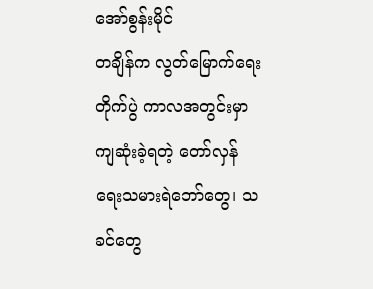အော်စွန်းမိုင်
တချိန်က လွတ်မြောက်ရေးတိုက်ပွဲ ကာလအတွင်းမှာ ကျဆုံးခဲ့ရတဲ့ တော်လှန်ရေးသမားရဲဘော်တွေ၊ သခင်တွေ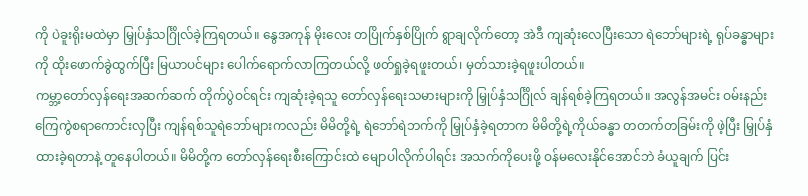ကို ပဲခူးရိုးမထဲမှာ မြှုပ်နှံသင်္ဂြိုလ်ခဲ့ကြရတယ်။ နွေအကုန် မိုးလေး တပြိုက်နှစ်ပြိုက် ရွာချလိုက်တော့ အဲဒီ ကျဆုံးလေပြီးသော ရဲဘော်များရဲ့ ရုပ်ခန္ဓာများကို ထိုးဖောက်ခွဲထွက်ပြီး မြယာပင်များ ပေါက်ရောက်လာကြတယ်လို့ ဖတ်ရှုခဲ့ရဖူးတယ်၊ မှတ်သားခဲ့ရဖူးပါတယ်။
ကမ္ဘာ့တော်လှန်ရေးအဆက်ဆက် တိုက်ပွဲဝင်ရင်း ကျဆုံးခဲ့ရသူ တော်လှန်ရေးသမားများကို မြှုပ်နှံသင်္ဂြိုလ် ချန်ရစ်ခဲ့ကြရတယ်။ အလွန်အမင်း ဝမ်းနည်းကြေကွဲစရာကောင်းလှပြီး ကျန်ရစ်သူရဲဘော်များကလည်း မိမိတို့ရဲ့ ရဲဘော်ရဲဘက်ကို မြှုပ်နှံခဲ့ရတာက မိမိတို့ရဲ့ကိုယ်ခန္ဓာ တတက်တခြမ်းကို ဖဲ့ပြီး မြှုပ်နှံထားခဲ့ရတာနဲ့ တူနေပါတယ်။ မိမိတို့က တော်လှန်ရေးစီးကြောင်းထဲ မျောပါလိုက်ပါရင်း အသက်ကိုပေးဖို့ ဝန်မလေးနိုင်အောင်ဘဲ ခံယူချက် ပြင်း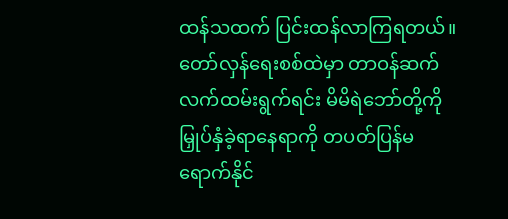ထန်သထက် ပြင်းထန်လာကြရတယ်။ တော်လှန်ရေးစစ်ထဲမှာ တာဝန်ဆက်လက်ထမ်းရွက်ရင်း မိမိရဲဘော်တို့ကို မြှုပ်နှံခဲ့ရာနေရာကို တပတ်ပြန်မရောက်နိုင်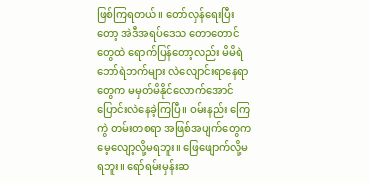ဖြစ်ကြရတယ်။ တော်လှန်ရေးပြီးတော့ အဲဒီအရပ်ဒေသ တောတောင်တွေထဲ ရောက်ပြန်တော့လည်း မိမိရဲဘော်ရဲဘက်များ လဲလျောင်းရာနေရာတွေက မမှတ်မိနိုင်လောက်အောင် ပြောင်းလဲနေခဲ့ကြပြီ။ ဝမ်းနည်း ကြေကွဲ တမ်းတစရာ အဖြစ်အပျက်တွေက မေ့လျော့လို့မရဘူး။ ဖြေဖျောက်လို့မရဘူး။ ရော်ရမ်းမှန်းဆ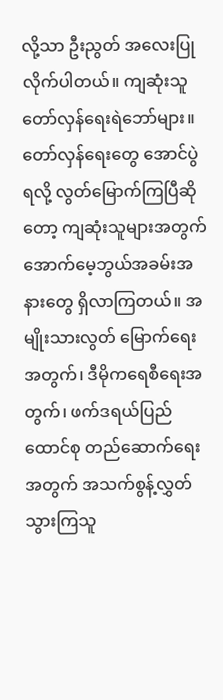လို့သာ ဦးညွတ် အလေးပြုလိုက်ပါတယ်။ ကျဆုံးသူ တော်လှန်ရေးရဲဘော်များ။
တော်လှန်ရေးတွေ အောင်ပွဲရလို့ လွတ်မြောက်ကြပြီဆိုတော့ ကျဆုံးသူများအတွက် အောက်မေ့ဘွယ်အခမ်းအနားတွေ ရှိလာကြတယ်။ အမျိုးသားလွတ် မြောက်ရေးအတွက်၊ ဒီမိုကရေစီရေးအတွက်၊ ဖက်ဒရယ်ပြည်ထောင်စု တည်ဆောက်ရေးအတွက် အသက်စွန့်လွှတ်သွားကြသူ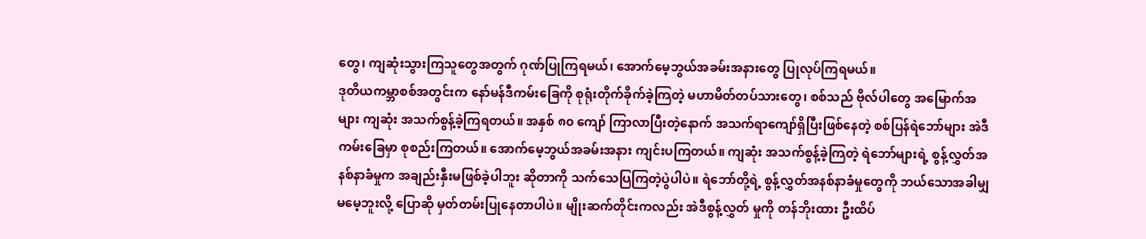တွေ၊ ကျဆုံးသွားကြသူတွေအတွက် ဂုဏ်ပြုကြရမယ်၊ အောက်မေ့ဘွယ်အခမ်းအနားတွေ ပြုလုပ်ကြရမယ်။
ဒုတိယကမ္ဘာစစ်အတွင်းက နော်မန်ဒီကမ်းခြေကို စုရုံးတိုက်ခိုက်ခဲ့ကြတဲ့ မဟာမိတ်တပ်သားတွေ၊ စစ်သည် ဗိုလ်ပါတွေ အမြောက်အများ ကျဆုံး အသက်စွန့်ခဲ့ကြရတယ်။ အနှစ် ၈၀ ကျော် ကြာလာပြီးတဲ့နောက် အသက်ရာကျော်ရှိပြီးဖြစ်နေတဲ့ စစ်ပြန်ရဲဘော်များ အဲဒီကမ်းခြေမှာ စုစည်းကြတယ်။ အောက်မေ့ဘွယ်အခမ်းအနား ကျင်းပကြတယ်။ ကျဆုံး အသက်စွန့်ခဲ့ကြတဲ့ ရဲဘော်များရဲ့ စွန့်လွှတ်အနစ်နာခံမှုက အချည်းနှီးမဖြစ်ခဲ့ပါဘူး ဆိုတာကို သက်သေပြကြတဲ့ပွဲပါပဲ။ ရဲဘော်တို့ရဲ့ စွန့်လွှတ်အနစ်နာခံမှုတွေကို ဘယ်သောအခါမျှ မမေ့ဘူးလို့ ပြောဆို မှတ်တမ်းပြုနေတာပါပဲ။ မျိုးဆက်တိုင်းကလည်း အဲဒီစွန့်လွှတ် မှုကို တန်ဘိုးထား ဦးထိပ်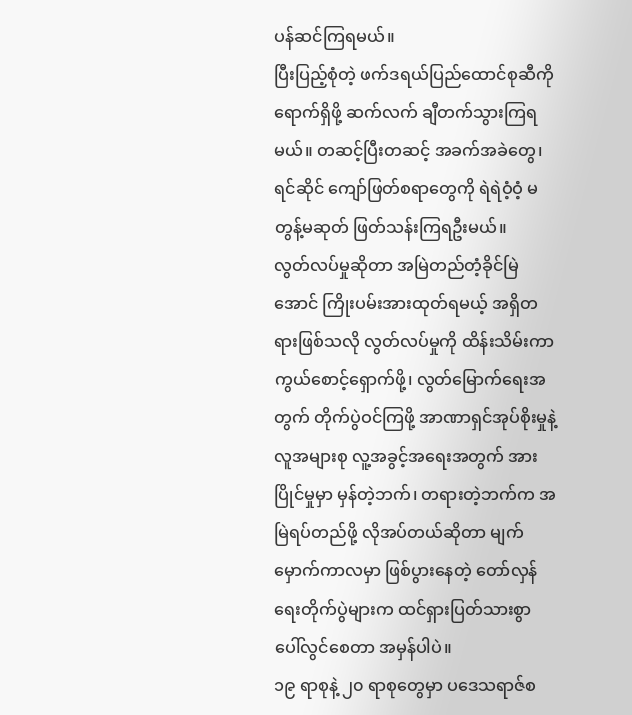ပန်ဆင်ကြရမယ်။
ပြီးပြည့်စုံတဲ့ ဖက်ဒရယ်ပြည်ထောင်စုဆီကို ရောက်ရှိဖို့ ဆက်လက် ချီတက်သွားကြရမယ်။ တဆင့်ပြီးတဆင့် အခက်အခဲတွေ၊ ရင်ဆိုင် ကျော်ဖြတ်စရာတွေကို ရဲရဲဝံ့ဝံ့ မတွန့်မဆုတ် ဖြတ်သန်းကြရဦးမယ်။
လွတ်လပ်မှုဆိုတာ အမြဲတည်တံ့ခိုင်မြဲအောင် ကြိုးပမ်းအားထုတ်ရမယ့် အရှိတရားဖြစ်သလို လွတ်လပ်မှုကို ထိန်းသိမ်းကာကွယ်စောင့်ရှောက်ဖို့၊ လွတ်မြောက်ရေးအတွက် တိုက်ပွဲဝင်ကြဖို့ အာဏာရှင်အုပ်စိုးမှုနဲ့ လူအများစု လူ့အခွင့်အရေးအတွက် အားပြိုင်မှုမှာ မှန်တဲ့ဘက်၊ တရားတဲ့ဘက်က အမြဲရပ်တည်ဖို့ လိုအပ်တယ်ဆိုတာ မျက်မှောက်ကာလမှာ ဖြစ်ပွားနေတဲ့ တော်လှန်ရေးတိုက်ပွဲများက ထင်ရှားပြတ်သားစွာ ပေါ်လွင်စေတာ အမှန်ပါပဲ။
၁၉ ရာစုနဲ့ ၂၀ ရာစုတွေမှာ ပဒေသရာဇ်စ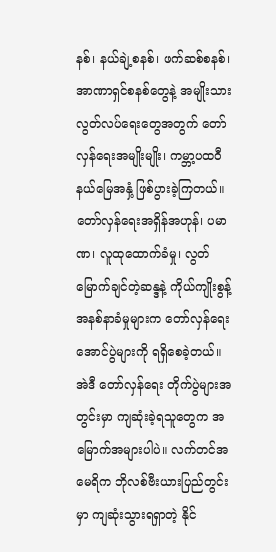နစ်၊ နယ်ချဲ့စနစ်၊ ဖက်ဆစ်စနစ်၊ အာဏာရှင်စနစ်တွေနဲ့ အမျိုးသားလွတ်လပ်ရေးတွေအတွက် တော်လှန်ရေးအမျိုးမျိုး၊ ကမ္ဘာ့ပထဝီ နယ်မြေအနှံ့ ဖြစ်ပွားခဲ့ကြတယ်။ တော်လှန်ရေးအရှိန်အဟုန်၊ ပမာဏ၊ လူထုထောက်ခံမှု၊ လွတ်မြောက်ချင်တဲ့ဆန္ဒနဲ့ ကိုယ်ကျိုးစွန့် အနစ်နာခံမှုများက တော်လှန်ရေးအောင်ပွဲများကို ရရှိစေခဲ့တယ်။
အဲဒီ တော်လှန်ရေး တိုက်ပွဲများအတွင်းမှာ ကျဆုံးခဲ့ရသူတွေက အမြောက်အများပါပဲ။ လက်တင်အမေရိက ဘိုလစ်ဗီးယားပြည်တွင်းမှာ ကျဆုံးသွားရရှာတဲ့ နိုင်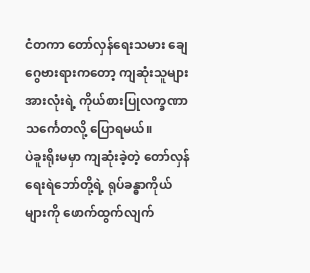ငံတကာ တော်လှန်ရေးသမား ချေဂွေဗားရားကတော့ ကျဆုံးသူများအားလုံးရဲ့ ကိုယ်စားပြုလက္ခဏာ သင်္ကေတလို့ ပြောရမယ်။
ပဲခူးရိုးမမှာ ကျဆုံးခဲ့တဲ့ တော်လှန်ရေးရဲဘော်တို့ရဲ့ ရုပ်ခန္ဓာကိုယ်များကို ဖောက်ထွက်လျက်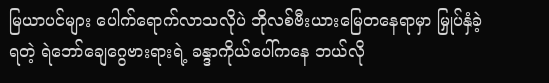မြယာပင်များ ပေါက်ရောက်လာသလိုပဲ ဘိုလစ်ဗီးယားမြေတနေရာမှာ မြှုပ်နှံခဲ့ရတဲ့ ရဲဘော်ချေဂွေဗားရားရဲ့ ခန္ဒာကိုယ်ပေါ်ကနေ ဘယ်လို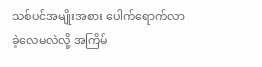သစ်ပင်အမျိုးအစား ပေါက်ရောက်လာခဲ့လေမလဲလို့ အကြိမ်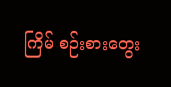ကြိမ် စဉ်းစားတွေး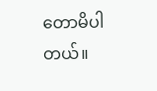တောမိပါတယ်။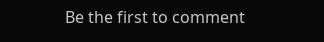Be the first to comment